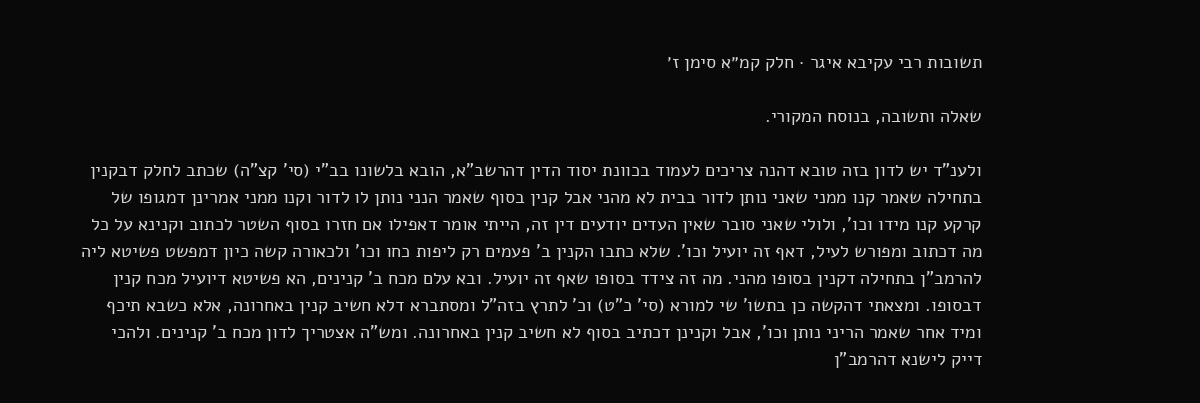תשובות רבי עקיבא איגר · חלק קמ״א סימן ז׳

שאלה ותשובה, בנוסח המקורי.

ולענ"ד יש לדון בזה טובא דהנה צריכים לעמוד בכוונת יסוד הדין דהרשב"א, הובא בלשונו בב"י (סי' קצ"ה) שכתב לחלק דבקנין בתחילה שאמר קנו ממני שאני נותן לדור בבית לא מהני אבל קנין בסוף שאמר הנני נותן לו לדור וקנו ממני אמרינן דמגופו של קרקע קנו מידו וכו', ולולי שאני סובר שאין העדים יודעים דין זה, הייתי אומר דאפילו אם חזרו בסוף השטר לכתוב וקנינא על כל מה דכתוב ומפורש לעיל, דאף זה יועיל וכו'. שלא כתבו הקנין ב' פעמים רק ליפות כחו וכו' ולכאורה קשה כיון דמפשט פשיטא ליה להרמב"ן בתחילה דקנין בסופו מהני. מה זה צידד בסופו שאף זה יועיל. ובא עלם מכח ב' קנינים, הא פשיטא דיועיל מכח קנין דבסופו. ומצאתי דהקשה כן בתשו' שי למורא (סי' כ"ט) וכ' לתרץ בזה"ל ומסתברא דלא חשיב קנין באחרונה, אלא כשבא תיכף ומיד אחר שאמר הריני נותן וכו', אבל וקנינן דכתיב בסוף לא חשיב קנין באחרונה. ומש"ה אצטריך לדון מכח ב' קנינים. ולהכי דייק לישנא דהרמב"ן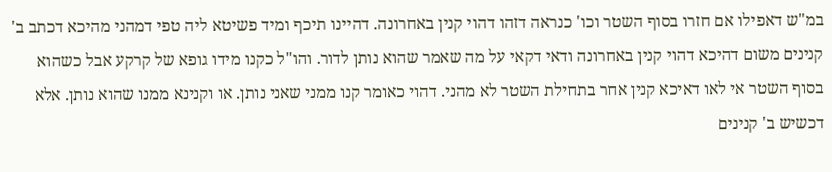במ"ש דאפילו אם חזרו בסוף השטר וכו' כנראה דזהו דהוי קנין באחרונה. דהיינו תיכף ומיד פשיטא ליה טפי דמהני מהיכא דכתב ב' קנינים משום דהיכא דהוי קנין באחרונה ודאי דקאי על מה שאמר שהוא נותן לדור. והו"ל כקנו מידו גופא של קרקע אבל כשהוא בסוף השטר אי לאו דאיכא קנין אחר בתחילת השטר לא מהני. דהוי כאומר קנו ממני שאני נותן. או וקנינא ממנו שהוא נותן. אלא דכשיש ב' קנינים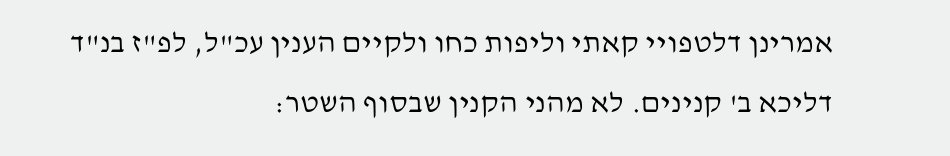אמרינן דלטפויי קאתי וליפות כחו ולקיים הענין עכ"ל, לפ"ז בנ"ד דליכא ב' קנינים. לא מהני הקנין שבסוף השטר: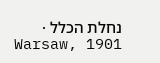נחלת הכלל · Warsaw, 1901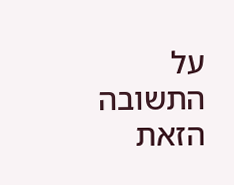על התשובה הזאת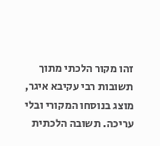זהו מקור הלכתי מתוך תשובות רבי עקיבא איגר, מוצג בנוסחו המקורי ובלי עריכה. תשובה הלכתית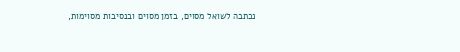נכתבה לשואל מסוים, בזמן מסוים ובנסיבות מסוימות,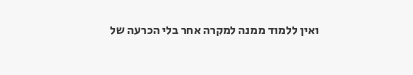ואין ללמוד ממנה למקרה אחר בלי הכרעה של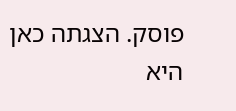פוסק. הצגתה כאן היא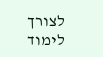לצורך לימוד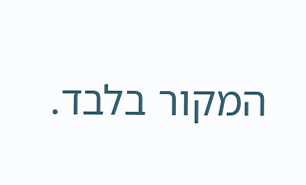המקור בלבד.